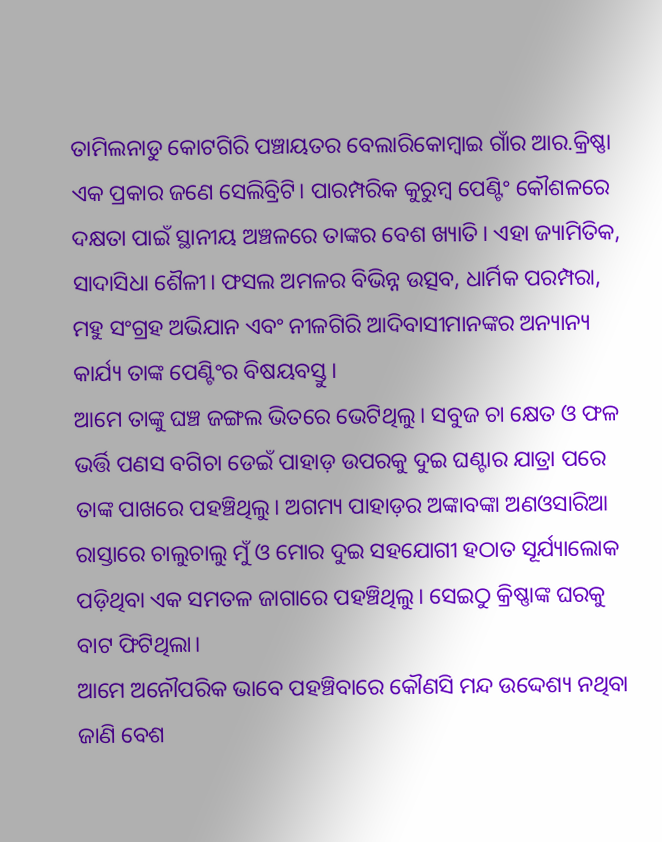ତାମିଲନାଡୁ କୋଟଗିରି ପଞ୍ଚାୟତର ବେଲାରିକୋମ୍ବାଇ ଗାଁର ଆର.କ୍ରିଷ୍ଣା ଏକ ପ୍ରକାର ଜଣେ ସେଲିବ୍ରିଟି। ପାରମ୍ପରିକ କୁରୁମ୍ବ ପେଣ୍ଟିଂ କୌଶଳରେ ଦକ୍ଷତା ପାଇଁ ସ୍ଥାନୀୟ ଅଞ୍ଚଳରେ ତାଙ୍କର ବେଶ ଖ୍ୟାତି। ଏହା ଜ୍ୟାମିତିକ, ସାଦାସିଧା ଶୈଳୀ। ଫସଲ ଅମଳର ବିଭିନ୍ନ ଉତ୍ସବ, ଧାର୍ମିକ ପରମ୍ପରା, ମହୁ ସଂଗ୍ରହ ଅଭିଯାନ ଏବଂ ନୀଳଗିରି ଆଦିବାସୀମାନଙ୍କର ଅନ୍ୟାନ୍ୟ କାର୍ଯ୍ୟ ତାଙ୍କ ପେଣ୍ଟିଂର ବିଷୟବସ୍ତୁ।
ଆମେ ତାଙ୍କୁ ଘଞ୍ଚ ଜଙ୍ଗଲ ଭିତରେ ଭେଟିଥିଲୁ। ସବୁଜ ଚା କ୍ଷେତ ଓ ଫଳ ଭର୍ତ୍ତି ପଣସ ବଗିଚା ଡେଇଁ ପାହାଡ଼ ଉପରକୁ ଦୁଇ ଘଣ୍ଟାର ଯାତ୍ରା ପରେ ତାଙ୍କ ପାଖରେ ପହଞ୍ଚିଥିଲୁ। ଅଗମ୍ୟ ପାହାଡ଼ର ଅଙ୍କାବଙ୍କା ଅଣଓସାରିଆ ରାସ୍ତାରେ ଚାଲୁଚାଲୁ ମୁଁ ଓ ମୋର ଦୁଇ ସହଯୋଗୀ ହଠାତ ସୂର୍ଯ୍ୟାଲୋକ ପଡ଼ିଥିବା ଏକ ସମତଳ ଜାଗାରେ ପହଞ୍ଚିଥିଲୁ। ସେଇଠୁ କ୍ରିଷ୍ଣାଙ୍କ ଘରକୁ ବାଟ ଫିଟିଥିଲା।
ଆମେ ଅନୌପରିକ ଭାବେ ପହଞ୍ଚିବାରେ କୌଣସି ମନ୍ଦ ଉଦ୍ଦେଶ୍ୟ ନଥିବା ଜାଣି ବେଶ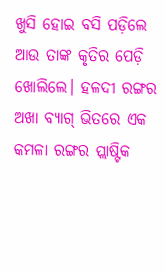ଖୁସି ହୋଇ ବସି ପଡ଼ିଲେ ଆଉ ତାଙ୍କ କୃତିର ପେଡ଼ି ଖୋଲିଲେ। ହଳଦୀ ରଙ୍ଗର ଅଖା ବ୍ୟାଗ୍ ଭିତରେ ଏକ କମଳା ରଙ୍ଗର ପ୍ଲାଷ୍ଟିକ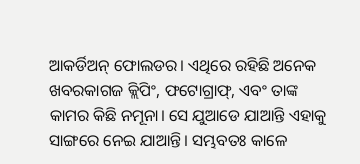ଆକର୍ଡିଅନ୍ ଫୋଲଡର। ଏଥିରେ ରହିଛି ଅନେକ ଖବରକାଗଜ କ୍ଲିପିଂ, ଫଟୋଗ୍ରାଫ୍, ଏବଂ ତାଙ୍କ କାମର କିଛି ନମୂନା। ସେ ଯୁଆଡେ ଯାଆନ୍ତି ଏହାକୁ ସାଙ୍ଗରେ ନେଇ ଯାଆନ୍ତି। ସମ୍ଭବତଃ କାଳେ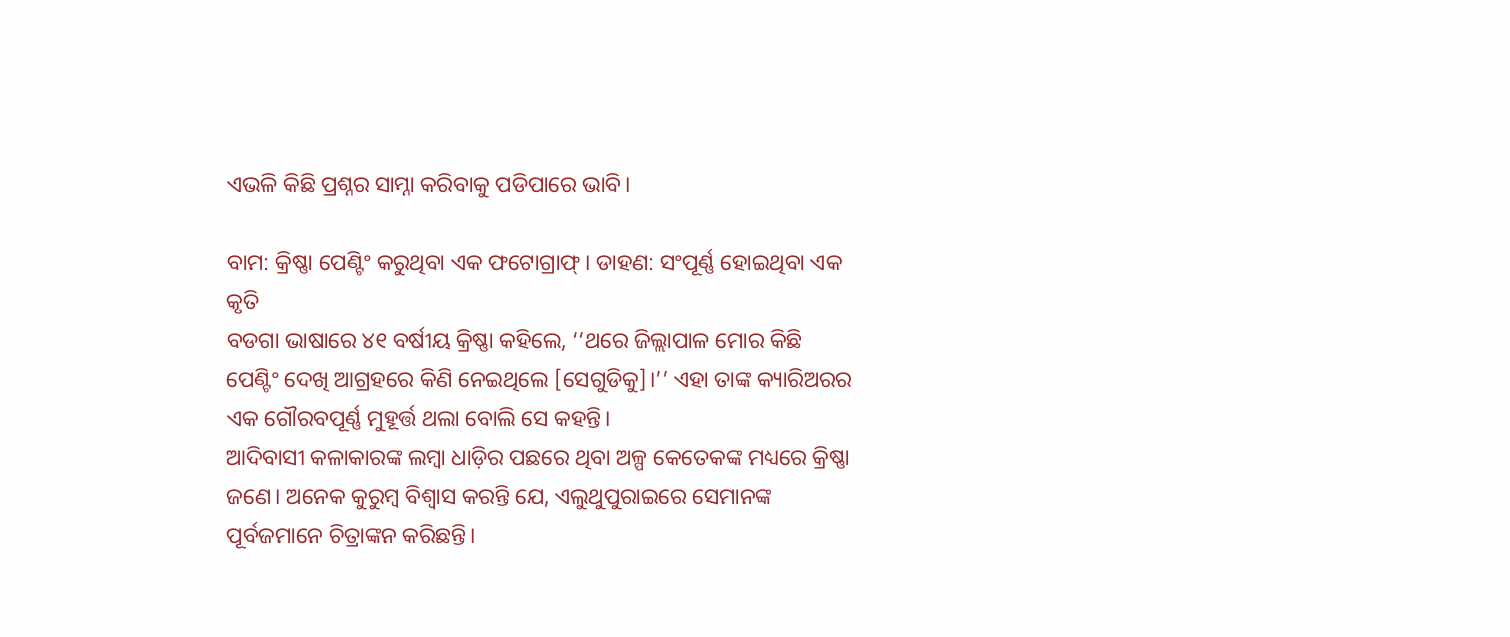ଏଭଳି କିଛି ପ୍ରଶ୍ନର ସାମ୍ନା କରିବାକୁ ପଡିପାରେ ଭାବି।

ବାମ: କ୍ରିଷ୍ଣା ପେଣ୍ଟିଂ କରୁଥିବା ଏକ ଫଟୋଗ୍ରାଫ୍। ଡାହଣ: ସଂପୂର୍ଣ୍ଣ ହୋଇଥିବା ଏକ କୃତି
ବଡଗା ଭାଷାରେ ୪୧ ବର୍ଷୀୟ କ୍ରିଷ୍ଣା କହିଲେ, ‘‘ଥରେ ଜିଲ୍ଲାପାଳ ମୋର କିଛି ପେଣ୍ଟିଂ ଦେଖି ଆଗ୍ରହରେ କିଣି ନେଇଥିଲେ [ସେଗୁଡିକୁ]।’’ ଏହା ତାଙ୍କ କ୍ୟାରିଅରର ଏକ ଗୌରବପୂର୍ଣ୍ଣ ମୁହୂର୍ତ୍ତ ଥଲା ବୋଲି ସେ କହନ୍ତି।
ଆଦିବାସୀ କଳାକାରଙ୍କ ଲମ୍ବା ଧାଡ଼ିର ପଛରେ ଥିବା ଅଳ୍ପ କେତେକଙ୍କ ମଧ୍ୟରେ କ୍ରିଷ୍ଣା ଜଣେ। ଅନେକ କୁରୁମ୍ବ ବିଶ୍ୱାସ କରନ୍ତି ଯେ, ଏଲୁଥୁପୁରାଇରେ ସେମାନଙ୍କ ପୂର୍ବଜମାନେ ଚିତ୍ରାଙ୍କନ କରିଛନ୍ତି।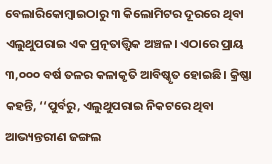ବେଲାରିକୋମ୍ବାଇଠାରୁ ୩ କିଲୋମିଟର ଦୂରରେ ଥିବା ଏଲୁଥୁପରାଇ ଏକ ପ୍ରତ୍ନତାତ୍ତ୍ଵିକ ଅଞ୍ଚଳ। ଏଠାରେ ପ୍ରାୟ ୩,୦୦୦ ବର୍ଷ ତଳର କଳାକୃତି ଆବିଷ୍କୃତ ହୋଇଛି। କ୍ରିଷ୍ଣା କହନ୍ତି, ‘‘ପୁର୍ବରୁ, ଏଲୁଥୁପରାଇ ନିକଟରେ ଥିବା ଆଭ୍ୟନ୍ତରୀଣ ଜଙ୍ଗଲ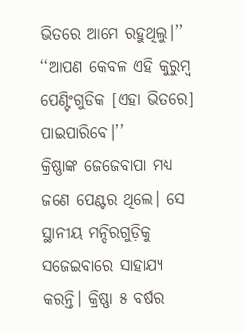ଭିତରେ ଆମେ ରହୁଥିଲୁ।’’ ‘‘ଆପଣ କେବଳ ଏହି କୁରୁମ୍ବ ପେଣ୍ଟିଂଗୁଡିକ [ଏହା ଭିତରେ] ପାଇପାରିବେ।’’
କ୍ରିଷ୍ଣାଙ୍କ ଜେଜେବାପା ମଧ୍ୟ ଜଣେ ପେଣ୍ଟର ଥିଲେ। ସେ ସ୍ଥାନୀୟ ମନ୍ଦିରଗୁଡ଼ିକୁ ସଜେଇବାରେ ସାହାଯ୍ୟ କରନ୍ତି। କ୍ରିଷ୍ଣା ୫ ବର୍ଷର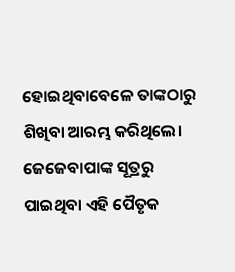ହୋଇଥିବାବେଳେ ତାଙ୍କଠାରୁ ଶିଖିବା ଆରମ୍ଭ କରିଥିଲେ। ଜେଜେବାପାଙ୍କ ସୂତ୍ରରୁ ପାଇଥିବା ଏହି ପୈତୃକ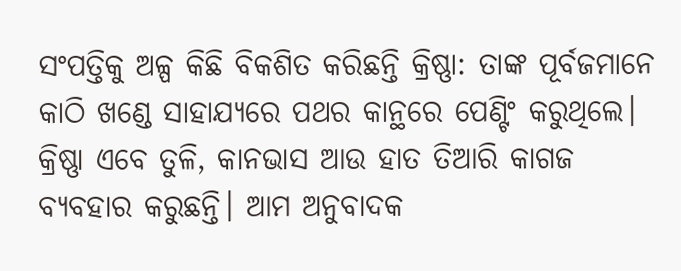ସଂପତ୍ତିକୁ ଅଳ୍ପ କିଛି ବିକଶିତ କରିଛନ୍ତି କ୍ରିଷ୍ଣା: ତାଙ୍କ ପୂର୍ବଜମାନେ କାଠି ଖଣ୍ଡେ ସାହାଯ୍ୟରେ ପଥର କାନ୍ଥରେ ପେଣ୍ଟିଂ କରୁଥିଲେ। କ୍ରିଷ୍ଣା ଏବେ ତୁଳି, କାନଭାସ ଆଉ ହାତ ତିଆରି କାଗଜ ବ୍ୟବହାର କରୁଛନ୍ତି। ଆମ ଅନୁବାଦକ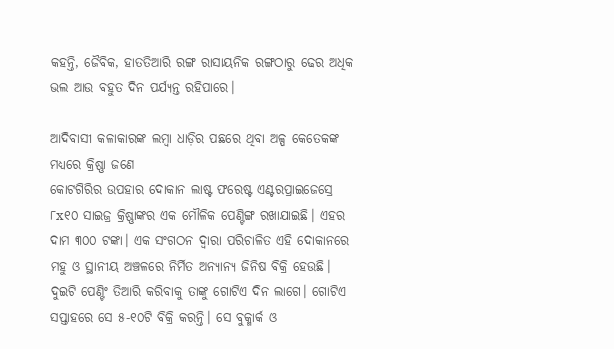କହନ୍ତି, ଜୈବିକ, ହାତତିଆରି ରଙ୍ଗ ରାସାୟନିକ ରଙ୍ଗଠାରୁ ଢେର ଅଧିକ ଭଲ ଆଉ ବହୁତ ଦିନ ପର୍ଯ୍ୟନ୍ତ ରହିପାରେ।

ଆଦିବାସୀ କଳାକାରଙ୍କ ଲମ୍ବା ଧାଡ଼ିର ପଛରେ ଥିବା ଅଳ୍ପ କେତେକଙ୍କ ମଧ୍ୟରେ କ୍ରିଷ୍ଣା ଜଣେ
କୋଟଗିରିର ଉପହାର ଦୋକାନ ଲାଷ୍ଟ ଫରେଷ୍ଟ ଏଣ୍ଟରପ୍ରାଇଜେସ୍ରେ ୮x୧୦ ସାଇଜ୍ର କ୍ରିଷ୍ଣାଙ୍କର ଏକ ମୌଳିକ ପେଣ୍ଟିଙ୍ଗ ରଖାଯାଇଛି। ଏହର ଦାମ ୩୦୦ ଟଙ୍କା। ଏକ ସଂଗଠନ ଦ୍ୱାରା ପରିଚାଳିତ ଏହି ଦୋକାନରେ ମହୁ ଓ ସ୍ଥାନୀୟ ଅଞ୍ଚଳରେ ନିର୍ମିତ ଅନ୍ୟାନ୍ୟ ଜିନିଷ ବିକ୍ରି ହେଉଛି। ଦୁଇଟି ପେଣ୍ଟିଂ ତିଆରି କରିବାକୁ ତାଙ୍କୁ ଗୋଟିଏ ଦିନ ଲାଗେ। ଗୋଟିଏ ସପ୍ତାହରେ ସେ ୫-୧୦ଟି ବିକ୍ରି କରନ୍ତି। ସେ ବୁକ୍ମାର୍କ ଓ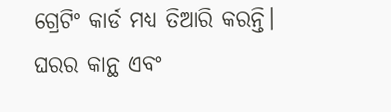ଗ୍ରେଟିଂ କାର୍ଡ ମଧ୍ୟ ତିଆରି କରନ୍ତି। ଘରର କାନ୍ଥ ଏବଂ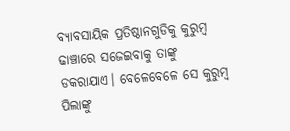ବ୍ୟାବସାୟିକ ପ୍ରତିଷ୍ଠାନଗୁଡିକୁ କୁରୁମ୍ବ ଢାଞ୍ଚାରେ ସଜେଇବାକୁ ତାଙ୍କୁ ଡକରାଯାଏ। ବେଳେବେଳେ ସେ କୁରୁମ୍ବ ପିଲାଙ୍କୁ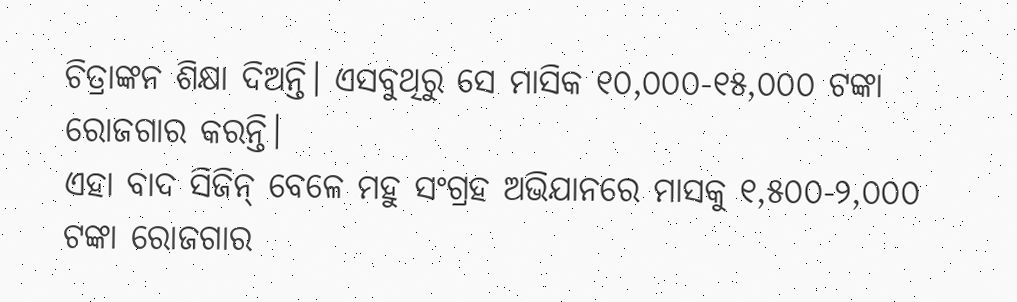ଚିତ୍ରାଙ୍କନ ଶିକ୍ଷା ଦିଅନ୍ତି। ଏସବୁଥିରୁ ସେ ମାସିକ ୧୦,୦୦୦-୧୫,୦୦୦ ଟଙ୍କା ରୋଜଗାର କରନ୍ତି।
ଏହା ବାଦ ସିଜିନ୍ ବେଳେ ମହୁ ସଂଗ୍ରହ ଅଭିଯାନରେ ମାସକୁ ୧,୫୦୦-୨,୦୦୦ ଟଙ୍କା ରୋଜଗାର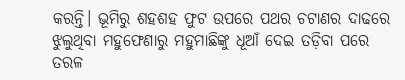କରନ୍ତି। ଭୂମିରୁ ଶହଶହ ଫୁଟ ଉପରେ ପଥର ଚଟାଣର ଦାଢରେ ଝୁଲୁଥିବା ମହୁଫେଣାରୁ ମହୁମାଛିଙ୍କୁ ଧୂଆଁ ଦେଇ ତଡ଼ିବା ପରେ ତରଳ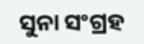ସୁନା ସଂଗ୍ରହ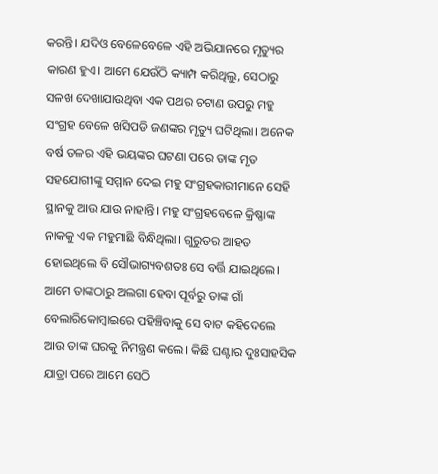କରନ୍ତି। ଯଦିଓ ବେଳେବେଳେ ଏହି ଅଭିଯାନରେ ମୃତ୍ୟୁର କାରଣ ହୁଏ। ଆମେ ଯେଉଁଠି କ୍ୟାମ୍ପ କରିଥିଲୁ, ସେଠାରୁ ସଳଖ ଦେଖାଯାଉଥିବା ଏକ ପଥର ଚଟାଣ ଉପରୁ ମହୁ ସଂଗ୍ରହ ବେଳେ ଖସିପଡି ଜଣଙ୍କର ମୃତ୍ୟୁ ଘଟିଥିଲା। ଅନେକ ବର୍ଷ ତଳର ଏହି ଭୟଙ୍କର ଘଟଣା ପରେ ତାଙ୍କ ମୃତ ସହଯୋଗୀଙ୍କୁ ସମ୍ମାନ ଦେଇ ମହୁ ସଂଗ୍ରହକାରୀମାନେ ସେହି ସ୍ଥାନକୁ ଆଉ ଯାଉ ନାହାନ୍ତି। ମହୁ ସଂଗ୍ରହବେଳେ କ୍ରିଷ୍ଣାଙ୍କ ନାକକୁ ଏକ ମହୁମାଛି ବିନ୍ଧିଥିଲା। ଗୁରୁତର ଆହତ ହୋଇଥିଲେ ବି ସୌଭାଗ୍ୟବଶତଃ ସେ ବର୍ତ୍ତି ଯାଇଥିଲେ।
ଆମେ ତାଙ୍କଠାରୁ ଅଲଗା ହେବା ପୂର୍ବରୁ ତାଙ୍କ ଗାଁ ବେଲାରିକୋମ୍ବାଇରେ ପହିଞ୍ଚିବାକୁ ସେ ବାଟ କହିଦେଲେ ଆଉ ତାଙ୍କ ଘରକୁ ନିମନ୍ତ୍ରଣ କଲେ। କିଛି ଘଣ୍ଟାର ଦୁଃସାହସିକ ଯାତ୍ରା ପରେ ଆମେ ସେଠି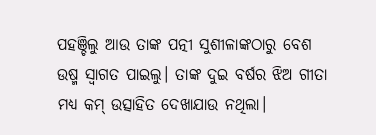ପହଞ୍ଚିଲୁ ଆଉ ତାଙ୍କ ପତ୍ନୀ ସୁଶୀଳାଙ୍କଠାରୁ ବେଶ ଉଷ୍ମ ସ୍ୱାଗତ ପାଇଲୁ। ତାଙ୍କ ଦୁଇ ବର୍ଷର ଝିଅ ଗୀତା ମଧ୍ୟ କମ୍ ଉତ୍ସାହିତ ଦେଖାଯାଉ ନଥିଲା।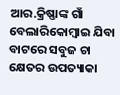ଆର.କ୍ରିଷ୍ଣାଙ୍କ ଗାଁ ବେଲାରିକୋମ୍ବାଇ ଯିବା ବାଟରେ ସବୁଜ ଚା କ୍ଷେତର ଉପତ୍ୟାକା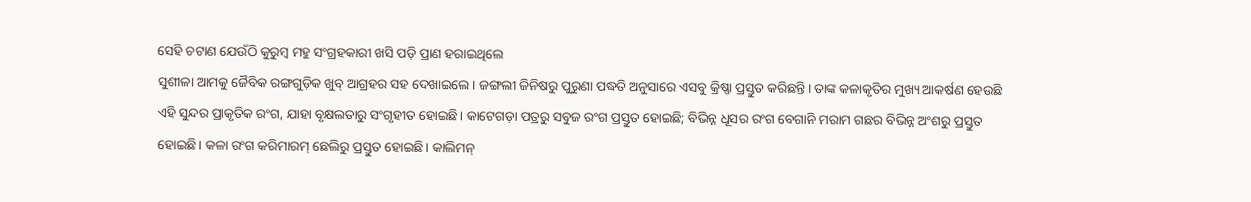ସେହି ଚଟାଣ ଯେଉଁଠି କୁରୁମ୍ବ ମହୁ ସଂଗ୍ରହକାରୀ ଖସି ପଡ଼ି ପ୍ରାଣ ହରାଇଥିଲେ
ସୁଶୀଳା ଆମକୁ ଜୈବିକ ରଙ୍ଗଗୁଡ଼ିକ ଖୁବ୍ ଆଗ୍ରହର ସହ ଦେଖାଇଲେ। ଜଙ୍ଗଲୀ ଜିନିଷରୁ ପୁରୁଣା ପଦ୍ଧତି ଅନୁସାରେ ଏସବୁ କ୍ରିଷ୍ଣା ପ୍ରସ୍ତୁତ କରିଛନ୍ତି। ତାଙ୍କ କଳାକୃତିର ମୁଖ୍ୟ ଆକର୍ଷଣ ହେଉଛି ଏହି ସୁନ୍ଦର ପ୍ରାକୃତିକ ରଂଗ, ଯାହା ବୃକ୍ଷଲତାରୁ ସଂଗୃହୀତ ହୋଇଛି। କାଟେଗଡ଼ା ପତ୍ରରୁ ସବୁଜ ରଂଗ ପ୍ରସ୍ତୁତ ହୋଇଛି; ବିଭିନ୍ନ ଧୂସର ରଂଗ ବେଗାନି ମରାମ ଗଛର ବିଭିନ୍ନ ଅଂଶରୁ ପ୍ରସ୍ତୁତ ହୋଇଛି। କଳା ରଂଗ କରିମାରମ୍ ଛେଲିରୁ ପ୍ରସ୍ତୁତ ହୋଇଛି। କାଲିମନ୍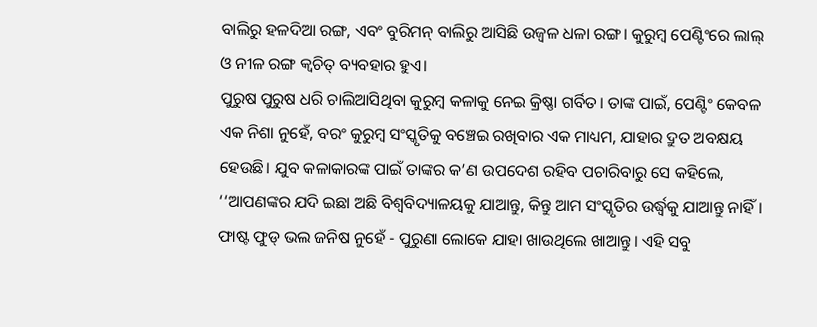ବାଲିରୁ ହଳଦିଆ ରଙ୍ଗ, ଏବଂ ବୁରିମନ୍ ବାଲିରୁ ଆସିଛି ଉଜ୍ୱଳ ଧଳା ରଙ୍ଗ। କୁରୁମ୍ବ ପେଣ୍ଟିଂରେ ଲାଲ୍ ଓ ନୀଳ ରଙ୍ଗ କ୍ୱଚିତ୍ ବ୍ୟବହାର ହୁଏ।
ପୁରୁଷ ପୁରୁଷ ଧରି ଚାଲିଆସିଥିବା କୁରୁମ୍ବ କଳାକୁ ନେଇ କ୍ରିଷ୍ଣା ଗର୍ବିତ। ତାଙ୍କ ପାଇଁ, ପେଣ୍ଟିଂ କେବଳ ଏକ ନିଶା ନୁହେଁ, ବରଂ କୁରୁମ୍ବ ସଂସ୍କୃତିକୁ ବଞ୍ଚେଇ ରଖିବାର ଏକ ମାଧ୍ୟମ, ଯାହାର ଦ୍ରୁତ ଅବକ୍ଷୟ ହେଉଛି। ଯୁବ କଳାକାରଙ୍କ ପାଇଁ ତାଙ୍କର କ’ଣ ଉପଦେଶ ରହିବ ପଚାରିବାରୁ ସେ କହିଲେ, ‘‘ଆପଣଙ୍କର ଯଦି ଇଛା ଅଛି ବିଶ୍ୱବିଦ୍ୟାଳୟକୁ ଯାଆନ୍ତୁ, କିନ୍ତୁ ଆମ ସଂସ୍କୃତିର ଉର୍ଦ୍ଧ୍ୱକୁ ଯାଆନ୍ତୁ ନାହିଁ। ଫାଷ୍ଟ ଫୁଡ୍ ଭଲ ଜନିଷ ନୁହେଁ - ପୁରୁଣା ଲୋକେ ଯାହା ଖାଉଥିଲେ ଖାଆନ୍ତୁ। ଏହି ସବୁ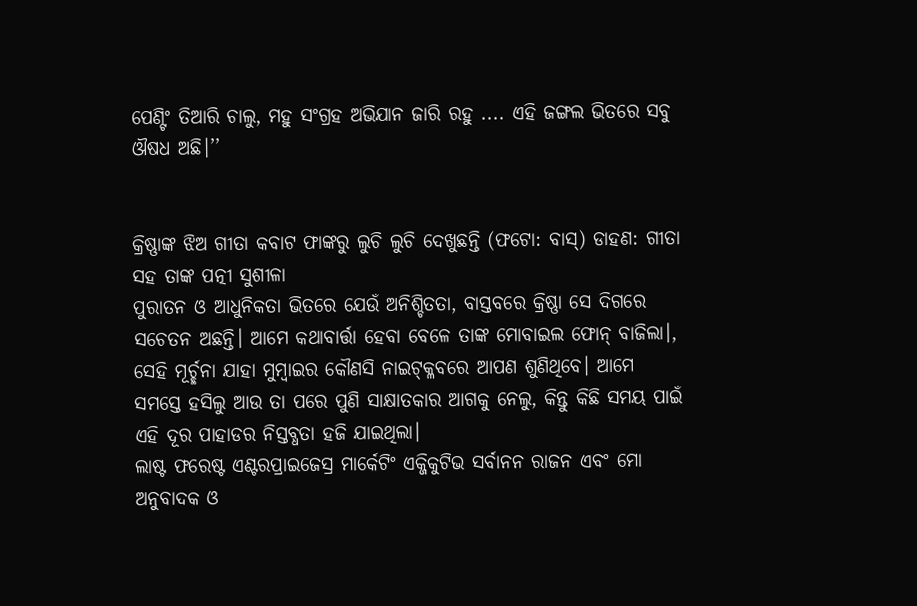ପେଣ୍ଟିଂ ତିଆରି ଚାଲୁ, ମହୁ ସଂଗ୍ରହ ଅଭିଯାନ ଜାରି ରହୁ .... ଏହି ଜଙ୍ଗଲ ଭିତରେ ସବୁ ଔଷଧ ଅଛି।’’


କ୍ରିଷ୍ଣାଙ୍କ ଝିଅ ଗୀତା କବାଟ ଫାଙ୍କରୁ ଲୁଚି ଲୁଚି ଦେଖୁଛନ୍ତି (ଫଟୋ: ବାସ୍) ଡାହଣ: ଗୀତା ସହ ତାଙ୍କ ପତ୍ନୀ ସୁଶୀଳା
ପୁରାତନ ଓ ଆଧୁନିକତା ଭିତରେ ଯେଉଁ ଅନିଶ୍ଚିତତା, ବାସ୍ତବରେ କ୍ରିଷ୍ଣା ସେ ଦିଗରେ ସଚେତନ ଅଛନ୍ତି। ଆମେ କଥାବାର୍ତ୍ତା ହେବା ବେଳେ ତାଙ୍କ ମୋବାଇଲ ଫୋନ୍ ବାଜିଲା।, ସେହି ମୂର୍ଚ୍ଛନା ଯାହା ମୁମ୍ବାଇର କୌଣସି ନାଇଟ୍କ୍ଳବରେ ଆପଣ ଶୁଣିଥିବେ। ଆମେ ସମସ୍ତେ ହସିଲୁ ଆଉ ତା ପରେ ପୁଣି ସାକ୍ଷାତକାର ଆଗକୁ ନେଲୁ, କିନ୍ତୁ କିଛି ସମୟ ପାଇଁ ଏହି ଦୂର ପାହାଡର ନିସ୍ତବ୍ଧତା ହଜି ଯାଇଥିଲା।
ଲାଷ୍ଟ ଫରେଷ୍ଟ ଏଣ୍ଟରପ୍ରାଇଜେସ୍ର ମାର୍କେଟିଂ ଏକ୍ଜିକୁଟିଭ ସର୍ବାନନ ରାଜନ ଏବଂ ମୋ ଅନୁବାଦକ ଓ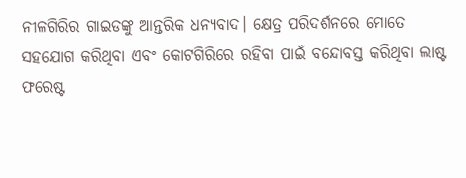ନୀଳଗିରିର ଗାଇଡଙ୍କୁ ଆନ୍ତରିକ ଧନ୍ୟବାଦ। କ୍ଷେତ୍ର ପରିଦର୍ଶନରେ ମୋତେ ସହଯୋଗ କରିଥିବା ଏବଂ କୋଟଗିରିରେ ରହିବା ପାଇଁ ବନ୍ଦୋବସ୍ତ କରିଥିବା ଲାଷ୍ଟ ଫରେଷ୍ଟ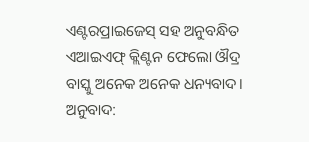ଏଣ୍ଟରପ୍ରାଇଜେସ୍ ସହ ଅନୁବନ୍ଧିତ ଏଆଇଏଫ୍ କ୍ଲିଣ୍ଟନ ଫେଲୋ ଔଦ୍ର ବାସ୍କୁ ଅନେକ ଅନେକ ଧନ୍ୟବାଦ।
ଅନୁବାଦ: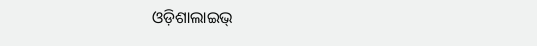ଓଡ଼ିଶାଲାଇଭ୍